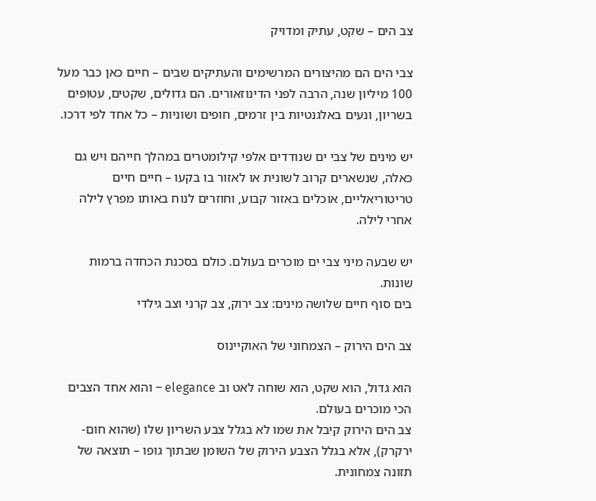צב הים – שקט, עתיק ומדויק

צבי הים הם מהיצורים המרשימים והעתיקים שבים – חיים כאן כבר מעל 100 מיליון שנה, הרבה לפני הדינוזאורים. הם גדולים, שקטים, עטופים בשריון, ונעים באלגנטיות בין זרמים, חופים ושוניות – כל אחד לפי דרכו.

יש מינים של צבי ים שנודדים אלפי קילומטרים במהלך חייהם ויש גם כאלה, שנשארים קרוב לשונית או לאזור בו בקעו – חיים חיים טריטוריאליים, אוכלים באזור קבוע, וחוזרים לנוח באותו מפרץ לילה אחרי לילה.

יש שבעה מיני צבי ים מוכרים בעולם. כולם בסכנת הכחדה ברמות שונות.
בים סוף חיים שלושה מינים: צב ירוק, צב קרני וצב גילדי

צב הים הירוק – הצמחוני של האוקיינוס

הוא גדול, הוא שקט, הוא שוחה לאט וב elegance – והוא אחד הצבים הכי מוכרים בעולם.
צב הים הירוק קיבל את שמו לא בגלל צבע השריון שלו (שהוא חום-ירקרק), אלא בגלל הצבע הירוק של השומן שבתוך גופו – תוצאה של תזונה צמחונית.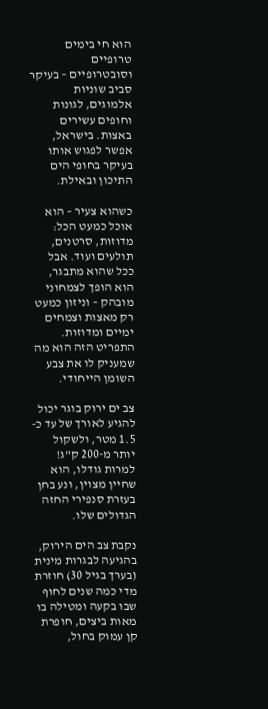הוא חי בימים טרופיים וסובטרופיים – בעיקר סביב שוניות אלמוגים, לגונות וחופים עשירים באצות. בישראל, אפשר לפגוש אותו בעיקר בחופי הים התיכון ובאילת.

כשהוא צעיר – הוא אוכל כמעט הכל: מדוזות, סרטנים, תולעים ועוד. אבל ככל שהוא מתבגר, הוא הופך לצמחוני מובהק – וניזון כמעט רק מאצות וצמחים ימיים ומדוזות. התפריט הזה הוא מה שמעניק לו את צבע השומן הייחודי.

צב ים ירוק בוגר יכול להגיע לאורך של עד כ- 1.5 מטר, ולשקול יותר מ-200 ק"ג!
למרות גודלו, הוא שחיין מצוין, ונע בחן בעזרת סנפירי החזה הגדולים שלו.

נקבת צב הים הירוק, בהגיעה לבגרות מינית (בערך בגיל 30) חוזרת מדי כמה שנים לחוף שבו בקעה ומטילה בו מאות ביצים, חופרת קן עמוק בחול,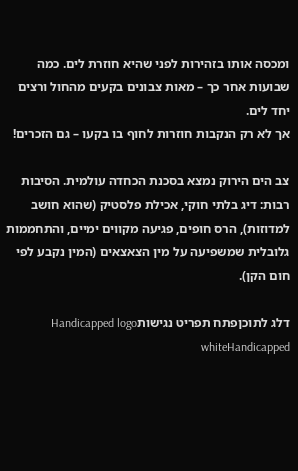ומכסה אותו בזהירות לפני שהיא חוזרת לים. כמה שבועות אחר כך – מאות צבונים בקעים מהחול ורצים יחד לים.
אך לא רק הנקבות חוזרות לחוף בו בקעו – גם הזכרים!

צב הים הירוק נמצא בסכנת הכחדה עולמית. הסיבות רבות: דיג בלתי חוקי, אכילת פלסטיק (שהוא חושב למדוזות), הרס חופים, פגיעה מקווים ימיים, והתחממות גלובלית שמשפיעה על מין הצאצאים (המין נקבע לפי חום הקן).

דלג לתוכןפתח תפריט נגישותHandicapped logo whiteHandicapped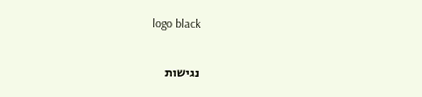logo black

נגישות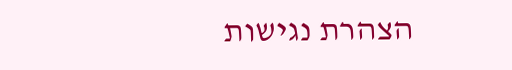הצהרת נגישות